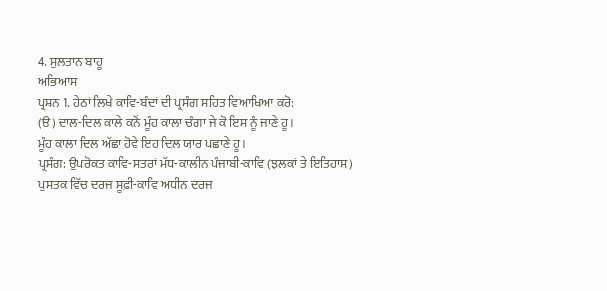4. ਸੁਲਤਾਨ ਬਾਹੂ
ਅਭਿਆਸ
ਪ੍ਰਸ਼ਨ 1. ਹੇਠਾਂ ਲਿਖੇ ਕਾਵਿ-ਬੰਦਾਂ ਦੀ ਪ੍ਰਸੰਗ ਸਹਿਤ ਵਿਆਖਿਆ ਕਰੋ:
(ੳ) ਦਾਲ-ਦਿਲ ਕਾਲੇ ਕਨੋਂ ਮੂੰਹ ਕਾਲਾ ਚੰਗਾ ਜੇ ਕੋ ਇਸ ਨੂੰ ਜਾਣੇ ਹੂ।
ਮੂੰਹ ਕਾਲਾ ਦਿਲ ਅੱਛਾ ਹੋਵੇ ਇਹ ਦਿਲ ਯਾਰ ਪਛਾਣੇ ਹੂ।
ਪ੍ਰਸੰਗ: ਉਪਰੋਕਤ ਕਾਵਿ-ਸਤਰਾਂ ਮੱਧ-ਕਾਲੀਨ ਪੰਜਾਬੀ-ਕਾਵਿ (ਝਲਕਾਂ ਤੇ ਇਤਿਹਾਸ) ਪੁਸਤਕ ਵਿੱਚ ਦਰਜ ਸੂਫ਼ੀ-ਕਾਵਿ ਅਧੀਨ ਦਰਜ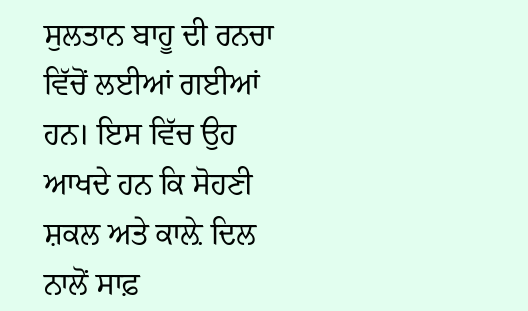ਸੁਲਤਾਨ ਬਾਹੂ ਦੀ ਰਨਚਾ ਵਿੱਚੋਂ ਲਈਆਂ ਗਈਆਂ ਹਨ। ਇਸ ਵਿੱਚ ਉਹ ਆਖਦੇ ਹਨ ਕਿ ਸੋਹਣੀ ਸ਼ਕਲ ਅਤੇ ਕਾਲ਼ੇ ਦਿਲ ਨਾਲੋਂ ਸਾਫ਼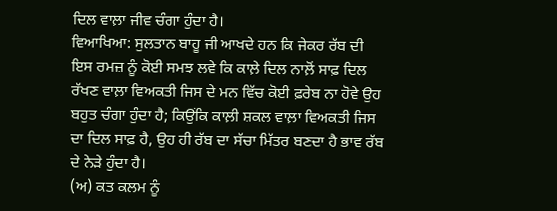ਦਿਲ ਵਾਲ਼ਾ ਜੀਵ ਚੰਗਾ ਹੁੰਦਾ ਹੈ।
ਵਿਆਖਿਆ: ਸੁਲਤਾਨ ਬਾਹੂ ਜੀ ਆਖਦੇ ਹਨ ਕਿ ਜੇਕਰ ਰੱਬ ਦੀ ਇਸ ਰਮਜ਼ ਨੂੰ ਕੋਈ ਸਮਝ ਲਵੇ ਕਿ ਕਾਲ਼ੇ ਦਿਲ ਨਾਲ਼ੋਂ ਸਾਫ਼ ਦਿਲ ਰੱਖਣ ਵਾਲ਼ਾ ਵਿਅਕਤੀ ਜਿਸ ਦੇ ਮਨ ਵਿੱਚ ਕੋਈ ਫ਼ਰੇਬ ਨਾ ਹੋਵੇ ਉਹ ਬਹੁਤ ਚੰਗਾ ਹੁੰਦਾ ਹੈ; ਕਿਉਂਕਿ ਕਾਲ਼ੀ ਸ਼ਕਲ ਵਾਲ਼ਾ ਵਿਅਕਤੀ ਜਿਸ ਦਾ ਦਿਲ ਸਾਫ਼ ਹੈ, ਉਹ ਹੀ ਰੱਬ ਦਾ ਸੱਚਾ ਮਿੱਤਰ ਬਣਦਾ ਹੈ ਭਾਵ ਰੱਬ ਦੇ ਨੇੜੇ ਹੁੰਦਾ ਹੈ।
(ਅ) ਕਤ ਕਲਮ ਨੂੰ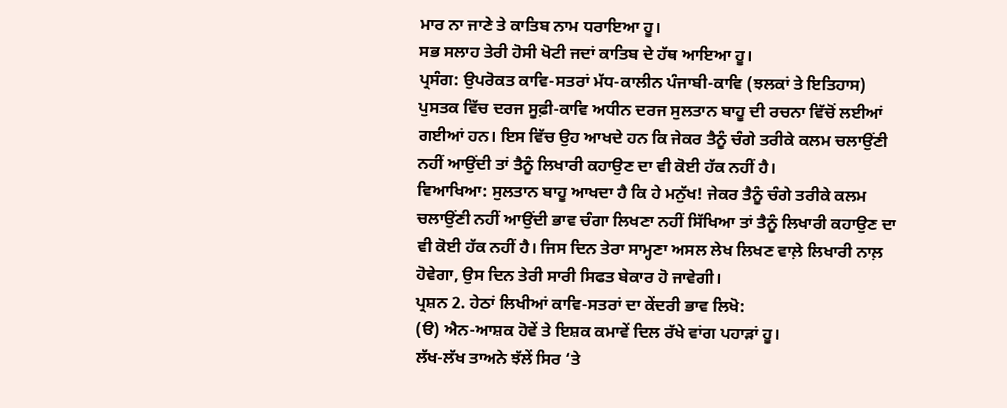ਮਾਰ ਨਾ ਜਾਣੇ ਤੇ ਕਾਤਿਬ ਨਾਮ ਧਰਾਇਆ ਹੂ।
ਸਭ ਸਲਾਹ ਤੇਰੀ ਹੋਸੀ ਖੋਟੀ ਜਦਾਂ ਕਾਤਿਬ ਦੇ ਹੱਥ ਆਇਆ ਹੂ।
ਪ੍ਰਸੰਗ: ਉਪਰੋਕਤ ਕਾਵਿ-ਸਤਰਾਂ ਮੱਧ-ਕਾਲੀਨ ਪੰਜਾਬੀ-ਕਾਵਿ (ਝਲਕਾਂ ਤੇ ਇਤਿਹਾਸ) ਪੁਸਤਕ ਵਿੱਚ ਦਰਜ ਸੂਫ਼ੀ-ਕਾਵਿ ਅਧੀਨ ਦਰਜ ਸੁਲਤਾਨ ਬਾਹੂ ਦੀ ਰਚਨਾ ਵਿੱਚੋਂ ਲਈਆਂ ਗਈਆਂ ਹਨ। ਇਸ ਵਿੱਚ ਉਹ ਆਖਦੇ ਹਨ ਕਿ ਜੇਕਰ ਤੈਨੂੰ ਚੰਗੇ ਤਰੀਕੇ ਕਲਮ ਚਲਾਉਂਣੀ ਨਹੀਂ ਆਉਂਦੀ ਤਾਂ ਤੈਨੂੰ ਲਿਖਾਰੀ ਕਹਾਉਣ ਦਾ ਵੀ ਕੋਈ ਹੱਕ ਨਹੀਂ ਹੈ।
ਵਿਆਖਿਆ: ਸੁਲਤਾਨ ਬਾਹੂ ਆਖਦਾ ਹੈ ਕਿ ਹੇ ਮਨੁੱਖ! ਜੇਕਰ ਤੈਨੂੰ ਚੰਗੇ ਤਰੀਕੇ ਕਲਮ ਚਲਾਉਂਣੀ ਨਹੀਂ ਆਉਂਦੀ ਭਾਵ ਚੰਗਾ ਲਿਖਣਾ ਨਹੀਂ ਸਿੱਖਿਆ ਤਾਂ ਤੈਨੂੰ ਲਿਖਾਰੀ ਕਹਾਉਣ ਦਾ ਵੀ ਕੋਈ ਹੱਕ ਨਹੀਂ ਹੈ। ਜਿਸ ਦਿਨ ਤੇਰਾ ਸਾਮ੍ਹਣਾ ਅਸਲ ਲੇਖ ਲਿਖਣ ਵਾਲ਼ੇ ਲਿਖਾਰੀ ਨਾਲ਼ ਹੋਵੇਗਾ, ਉਸ ਦਿਨ ਤੇਰੀ ਸਾਰੀ ਸਿਫਤ ਬੇਕਾਰ ਹੋ ਜਾਵੇਗੀ।
ਪ੍ਰਸ਼ਨ 2. ਹੇਠਾਂ ਲਿਖੀਆਂ ਕਾਵਿ-ਸਤਰਾਂ ਦਾ ਕੇਂਦਰੀ ਭਾਵ ਲਿਖੋ:
(ੳ) ਐਨ-ਆਸ਼ਕ ਹੋਵੇਂ ਤੇ ਇਸ਼ਕ ਕਮਾਵੇਂ ਦਿਲ ਰੱਖੇ ਵਾਂਗ ਪਹਾੜਾਂ ਹੂ।
ਲੱਖ-ਲੱਖ ਤਾਅਨੇ ਝੱਲੇਂ ਸਿਰ ‘ਤੇ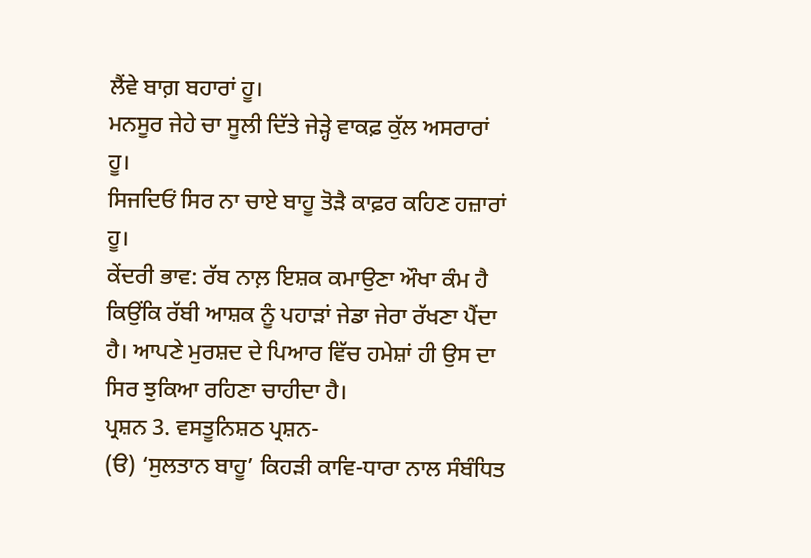ਲੈਂਵੇ ਬਾਗ਼ ਬਹਾਰਾਂ ਹੂ।
ਮਨਸੂਰ ਜੇਹੇ ਚਾ ਸੂਲੀ ਦਿੱਤੇ ਜੇੜ੍ਹੇ ਵਾਕਫ਼ ਕੁੱਲ ਅਸਰਾਰਾਂ ਹੂ।
ਸਿਜਦਿਓਂ ਸਿਰ ਨਾ ਚਾਏ ਬਾਹੂ ਤੋੜੈ ਕਾਫ਼ਰ ਕਹਿਣ ਹਜ਼ਾਰਾਂ ਹੂ।
ਕੇਂਦਰੀ ਭਾਵ: ਰੱਬ ਨਾਲ਼ ਇਸ਼ਕ ਕਮਾਉਣਾ ਔਖਾ ਕੰਮ ਹੈ ਕਿਉਂਕਿ ਰੱਬੀ ਆਸ਼ਕ ਨੂੰ ਪਹਾੜਾਂ ਜੇਡਾ ਜੇਰਾ ਰੱਖਣਾ ਪੈਂਦਾ ਹੈ। ਆਪਣੇ ਮੁਰਸ਼ਦ ਦੇ ਪਿਆਰ ਵਿੱਚ ਹਮੇਸ਼ਾਂ ਹੀ ਉਸ ਦਾ ਸਿਰ ਝੁਕਿਆ ਰਹਿਣਾ ਚਾਹੀਦਾ ਹੈ।
ਪ੍ਰਸ਼ਨ 3. ਵਸਤੂਨਿਸ਼ਠ ਪ੍ਰਸ਼ਨ-
(ੳ) ‘ਸੁਲਤਾਨ ਬਾਹੂ’ ਕਿਹੜੀ ਕਾਵਿ-ਧਾਰਾ ਨਾਲ ਸੰਬੰਧਿਤ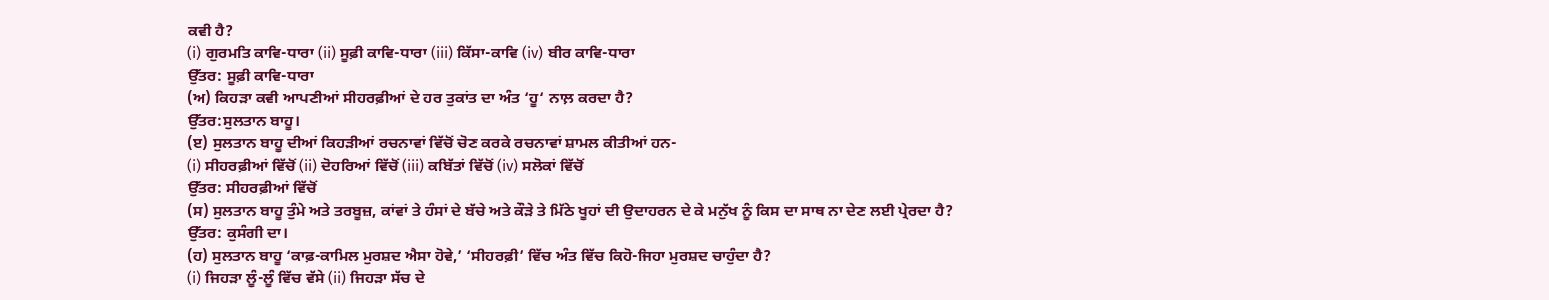ਕਵੀ ਹੈ?
(i) ਗੁਰਮਤਿ ਕਾਵਿ-ਧਾਰਾ (ii) ਸੂਫ਼ੀ ਕਾਵਿ-ਧਾਰਾ (iii) ਕਿੱਸਾ-ਕਾਵਿ (iv) ਬੀਰ ਕਾਵਿ-ਧਾਰਾ
ਉੱਤਰ: ਸੂਫ਼ੀ ਕਾਵਿ-ਧਾਰਾ
(ਅ) ਕਿਹੜਾ ਕਵੀ ਆਪਣੀਆਂ ਸੀਹਰਫ਼ੀਆਂ ਦੇ ਹਰ ਤੁਕਾਂਤ ਦਾ ਅੰਤ ‘ਹੂ‘ ਨਾਲ਼ ਕਰਦਾ ਹੈ?
ਉੱਤਰ:ਸੁਲਤਾਨ ਬਾਹੂ।
(ੲ) ਸੁਲਤਾਨ ਬਾਹੂ ਦੀਆਂ ਕਿਹੜੀਆਂ ਰਚਨਾਵਾਂ ਵਿੱਚੋਂ ਚੋਣ ਕਰਕੇ ਰਚਨਾਵਾਂ ਸ਼ਾਮਲ ਕੀਤੀਆਂ ਹਨ-
(i) ਸੀਹਰਫ਼ੀਆਂ ਵਿੱਚੋਂ (ii) ਦੋਹਰਿਆਂ ਵਿੱਚੋਂ (iii) ਕਬਿੱਤਾਂ ਵਿੱਚੋਂ (iv) ਸਲੋਕਾਂ ਵਿੱਚੋਂ
ਉੱਤਰ: ਸੀਹਰਫ਼ੀਆਂ ਵਿੱਚੋਂ
(ਸ) ਸੁਲਤਾਨ ਬਾਹੂ ਤੁੰਮੇ ਅਤੇ ਤਰਬੂਜ਼, ਕਾਂਵਾਂ ਤੇ ਹੰਸਾਂ ਦੇ ਬੱਚੇ ਅਤੇ ਕੌੜੇ ਤੇ ਮਿੱਠੇ ਖੂਹਾਂ ਦੀ ਉਦਾਹਰਨ ਦੇ ਕੇ ਮਨੁੱਖ ਨੂੰ ਕਿਸ ਦਾ ਸਾਥ ਨਾ ਦੇਣ ਲਈ ਪ੍ਰੇਰਦਾ ਹੈ?
ਉੱਤਰ: ਕੁਸੰਗੀ ਦਾ।
(ਹ) ਸੁਲਤਾਨ ਬਾਹੂ ‘ਕਾਫ਼-ਕਾਮਿਲ ਮੁਰਸ਼ਦ ਐਸਾ ਹੋਵੇ,’ ‘ਸੀਹਰਫ਼ੀ’ ਵਿੱਚ ਅੰਤ ਵਿੱਚ ਕਿਹੋ-ਜਿਹਾ ਮੁਰਸ਼ਦ ਚਾਹੁੰਦਾ ਹੈ?
(i) ਜਿਹੜਾ ਲੂੰ-ਲੂੰ ਵਿੱਚ ਵੱਸੇ (ii) ਜਿਹੜਾ ਸੱਚ ਦੇ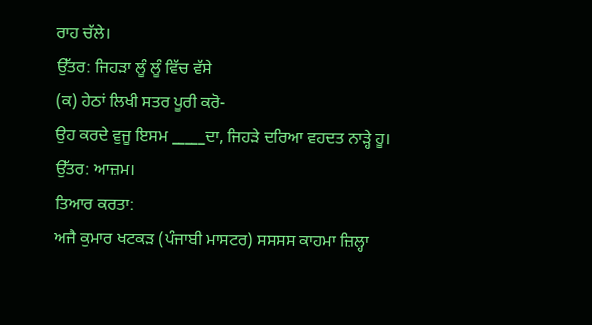ਰਾਹ ਚੱਲੇ।
ਉੱਤਰ: ਜਿਹੜਾ ਲੂੰ ਲੂੰ ਵਿੱਚ ਵੱਸੇ
(ਕ) ਹੇਠਾਂ ਲਿਖੀ ਸਤਰ ਪੂਰੀ ਕਰੋ-
ਉਹ ਕਰਦੇ ਵੁਜੂ ਇਸਮ _____ਦਾ, ਜਿਹੜੇ ਦਰਿਆ ਵਹਦਤ ਨਾੜ੍ਹੇ ਹੂ।
ਉੱਤਰ: ਆਜ਼ਮ।
ਤਿਆਰ ਕਰਤਾ:
ਅਜੈ ਕੁਮਾਰ ਖਟਕੜ (ਪੰਜਾਬੀ ਮਾਸਟਰ) ਸਸਸਸ ਕਾਹਮਾ ਜ਼ਿਲ੍ਹਾ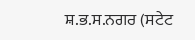ਸ਼.ਭ.ਸ.ਨਗਰ (ਸਟੇਟ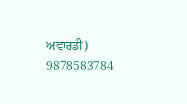ਅਵਾਰਡੀ) 9878583784